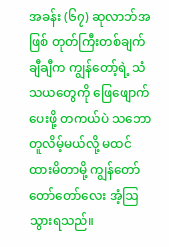အခန်း (၆၇) ဆုလာဘ်အဖြစ် တုတ်ကြီးတစ်ချက်
ချီချီက ကျွန်တော့်ရဲ့ သံသယတွေကို ဖြေဖျောက်ပေးဖို့ တကယ်ပဲ သဘောတူလိမ့်မယ်လို့ မထင်ထားမိတာမို့ ကျွန်တော် တော်တော်လေး အံ့ဩသွားရသည်။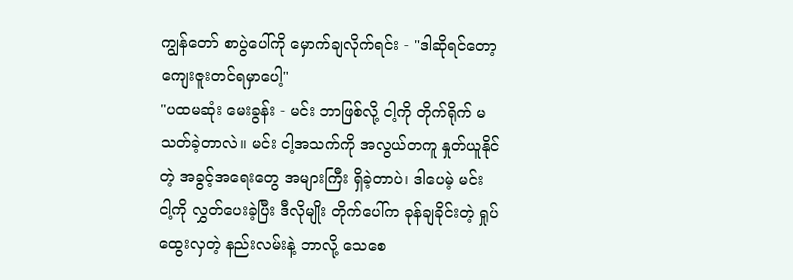ကျွန်တော် စာပွဲပေါ်ကို မှောက်ချလိုက်ရင်း - "ဒါဆိုရင်တော့ ကျေးဇူးတင်ရမှာပေါ့"
"ပထမဆုံး မေးခွန်း - မင်း ဘာဖြစ်လို့ ငါ့ကို တိုက်ရိုက် မသတ်ခဲ့တာလဲ။ မင်း ငါ့အသက်ကို အလွယ်တကူ နှုတ်ယူနိုင်တဲ့ အခွင့်အရေးတွေ အများကြီး ရှိခဲ့တာပဲ၊ ဒါပေမဲ့ မင်း ငါ့ကို လွှတ်ပေးခဲ့ပြီး ဒီလိုမျိုး တိုက်ပေါ်က ခုန်ချခိုင်းတဲ့ ရှုပ်ထွေးလှတဲ့ နည်းလမ်းနဲ့ ဘာလို့ သေစေ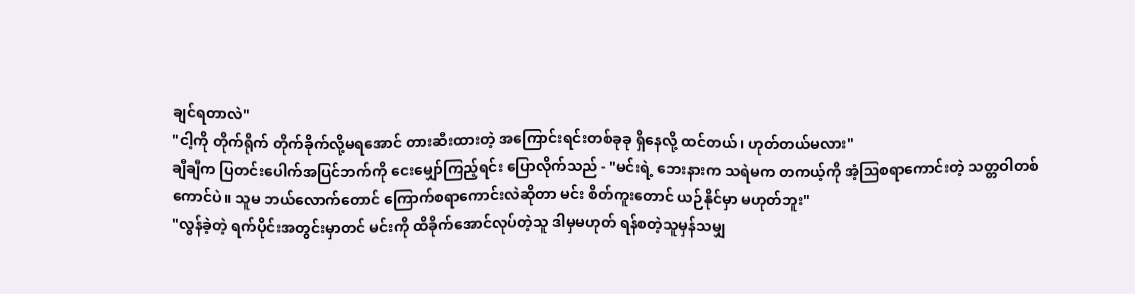ချင်ရတာလဲ"
"ငါ့ကို တိုက်ရိုက် တိုက်ခိုက်လို့မရအောင် တားဆီးထားတဲ့ အကြောင်းရင်းတစ်ခုခု ရှိနေလို့ ထင်တယ်၊ ဟုတ်တယ်မလား"
ချီချီက ပြတင်းပေါက်အပြင်ဘက်ကို ငေးမျှော်ကြည့်ရင်း ပြောလိုက်သည် - "မင်းရဲ့ ဘေးနားက သရဲမက တကယ့်ကို အံ့ဩစရာကောင်းတဲ့ သတ္တဝါတစ်ကောင်ပဲ။ သူမ ဘယ်လောက်တောင် ကြောက်စရာကောင်းလဲဆိုတာ မင်း စိတ်ကူးတောင် ယဉ်နိုင်မှာ မဟုတ်ဘူး"
"လွန်ခဲ့တဲ့ ရက်ပိုင်းအတွင်းမှာတင် မင်းကို ထိခိုက်အောင်လုပ်တဲ့သူ ဒါမှမဟုတ် ရန်စတဲ့သူမှန်သမျှ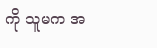ကို သူမက အ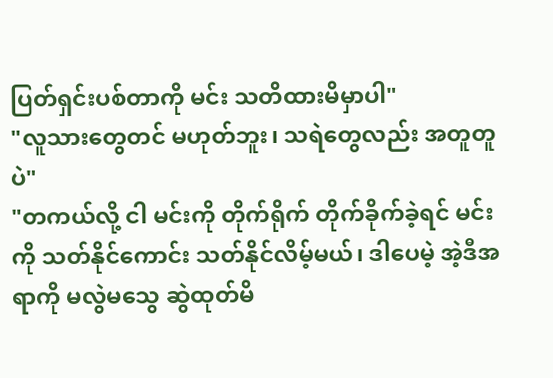ပြတ်ရှင်းပစ်တာကို မင်း သတိထားမိမှာပါ"
"လူသားတွေတင် မဟုတ်ဘူး၊ သရဲတွေလည်း အတူတူပဲ"
"တကယ်လို့ ငါ မင်းကို တိုက်ရိုက် တိုက်ခိုက်ခဲ့ရင် မင်းကို သတ်နိုင်ကောင်း သတ်နိုင်လိမ့်မယ်၊ ဒါပေမဲ့ အဲ့ဒီအရာကို မလွဲမသွေ ဆွဲထုတ်မိ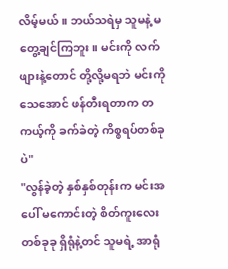လိမ့်မယ်။ ဘယ်သရဲမှ သူမနဲ့ မတွေ့ချင်ကြဘူး။ မင်းကို လက်ဖျားနဲ့တောင် တို့လို့မရဘဲ မင်းကို သေအောင် ဖန်တီးရတာက တကယ့်ကို ခက်ခဲတဲ့ ကိစ္စရပ်တစ်ခုပဲ"
"လွန်ခဲ့တဲ့ နှစ်နှစ်တုန်းက မင်းအပေါ် မကောင်းတဲ့ စိတ်ကူးလေး တစ်ခုခု ရှိရုံနဲ့တင် သူမရဲ့ အာရုံ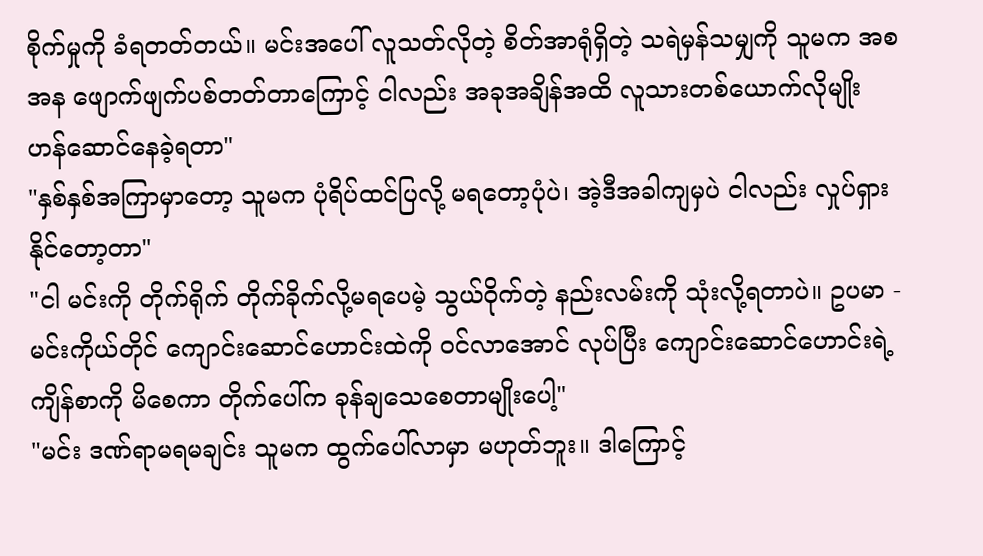စိုက်မှုကို ခံရတတ်တယ်။ မင်းအပေါ် လူသတ်လိုတဲ့ စိတ်အာရုံရှိတဲ့ သရဲမှန်သမျှကို သူမက အစအန ဖျောက်ဖျက်ပစ်တတ်တာကြောင့် ငါလည်း အခုအချိန်အထိ လူသားတစ်ယောက်လိုမျိုး ဟန်ဆောင်နေခဲ့ရတာ"
"နှစ်နှစ်အကြာမှာတော့ သူမက ပုံရိပ်ထင်ပြလို့ မရတော့ပုံပဲ၊ အဲ့ဒီအခါကျမှပဲ ငါလည်း လှုပ်ရှားနိုင်တော့တာ"
"ငါ မင်းကို တိုက်ရိုက် တိုက်ခိုက်လို့မရပေမဲ့ သွယ်ဝိုက်တဲ့ နည်းလမ်းကို သုံးလို့ရတာပဲ။ ဥပမာ - မင်းကိုယ်တိုင် ကျောင်းဆောင်ဟောင်းထဲကို ဝင်လာအောင် လုပ်ပြီး ကျောင်းဆောင်ဟောင်းရဲ့ ကျိန်စာကို မိစေကာ တိုက်ပေါ်က ခုန်ချသေစေတာမျိုးပေါ့"
"မင်း ဒဏ်ရာမရမချင်း သူမက ထွက်ပေါ်လာမှာ မဟုတ်ဘူး။ ဒါကြောင့်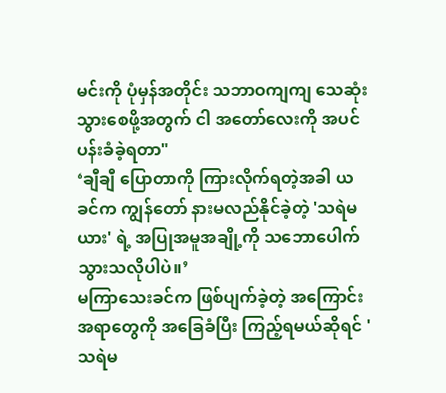မင်းကို ပုံမှန်အတိုင်း သဘာဝကျကျ သေဆုံးသွားစေဖို့အတွက် ငါ အတော်လေးကို အပင်ပန်းခံခဲ့ရတာ"
‘ချီချီ ပြောတာကို ကြားလိုက်ရတဲ့အခါ ယခင်က ကျွန်တော် နားမလည်နိုင်ခဲ့တဲ့ 'သရဲမယား' ရဲ့ အပြုအမူအချို့ကို သဘောပေါက်သွားသလိုပါပဲ။’
မကြာသေးခင်က ဖြစ်ပျက်ခဲ့တဲ့ အကြောင်းအရာတွေကို အခြေခံပြီး ကြည့်ရမယ်ဆိုရင် 'သရဲမ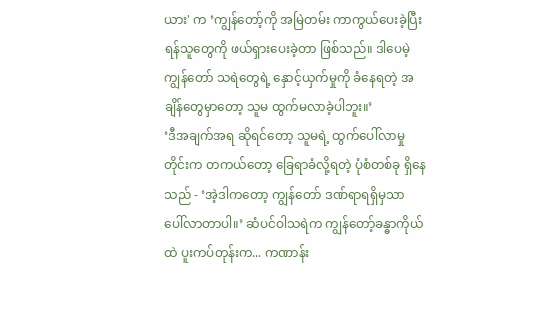ယား' က ‘ကျွန်တော့်ကို အမြဲတမ်း ကာကွယ်ပေးခဲ့ပြီး ရန်သူတွေကို ဖယ်ရှားပေးခဲ့တာ ဖြစ်သည်။ ဒါပေမဲ့ ကျွန်တော် သရဲတွေရဲ့ နှောင့်ယှက်မှုကို ခံနေရတဲ့ အချိန်တွေမှာတော့ သူမ ထွက်မလာခဲ့ပါဘူး။’
‘ဒီအချက်အရ ဆိုရင်တော့ သူမရဲ့ ထွက်ပေါ်လာမှုတိုင်းက တကယ်တော့ ခြေရာခံလို့ရတဲ့ ပုံစံတစ်ခု ရှိနေသည် - ‘အဲ့ဒါကတော့ ကျွန်တော် ဒဏ်ရာရရှိမှသာ ပေါ်လာတာပါ။’ ဆံပင်ဝါသရဲက ကျွန်တော့်ခန္ဓာကိုယ်ထဲ ပူးကပ်တုန်းက... ကဏာန်း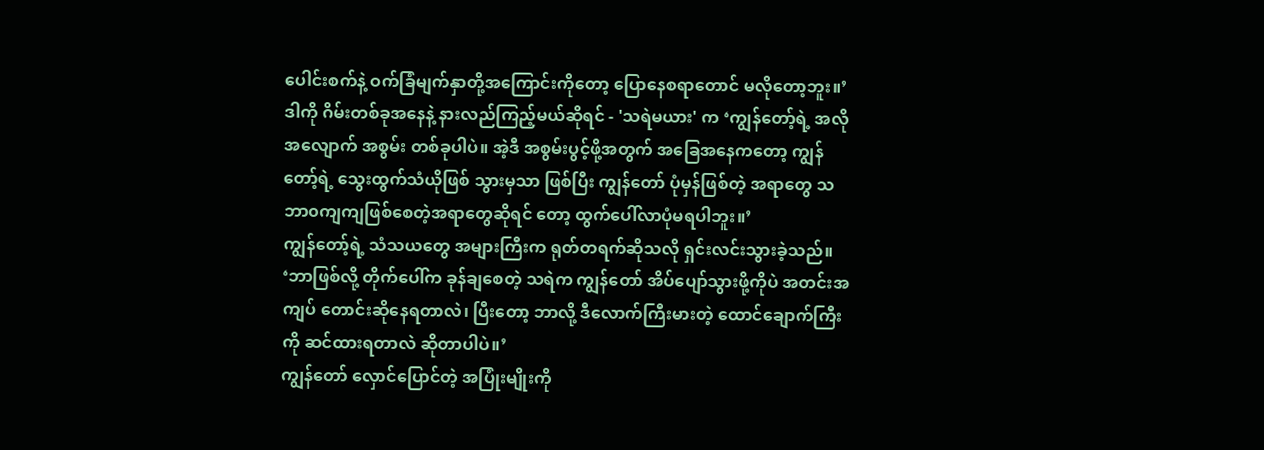ပေါင်းစက်နဲ့ ဝက်ခြံမျက်နှာတို့အကြောင်းကိုတော့ ပြောနေစရာတောင် မလိုတော့ဘူး။’
ဒါကို ဂိမ်းတစ်ခုအနေနဲ့ နားလည်ကြည့်မယ်ဆိုရင် - 'သရဲမယား' က ‘ကျွန်တော့်ရဲ့ အလိုအလျောက် အစွမ်း တစ်ခုပါပဲ။ အဲ့ဒီ အစွမ်းပွင့်ဖို့အတွက် အခြေအနေကတော့ ကျွန်တော့်ရဲ့ သွေးထွက်သံယိုဖြစ် သွားမှသာ ဖြစ်ပြီး ကျွန်တော် ပုံမှန်ဖြစ်တဲ့ အရာတွေ သဘာ၀ကျကျဖြစ်စေတဲ့အရာတွေဆိုရင် တော့ ထွက်ပေါ်လာပုံမရပါဘူး။’
ကျွန်တော့်ရဲ့ သံသယတွေ အများကြီးက ရုတ်တရက်ဆိုသလို ရှင်းလင်းသွားခဲ့သည်။
‘ဘာဖြစ်လို့ တိုက်ပေါ်က ခုန်ချစေတဲ့ သရဲက ကျွန်တော် အိပ်ပျော်သွားဖို့ကိုပဲ အတင်းအကျပ် တောင်းဆိုနေရတာလဲ၊ ပြီးတော့ ဘာလို့ ဒီလောက်ကြီးမားတဲ့ ထောင်ချောက်ကြီးကို ဆင်ထားရတာလဲ ဆိုတာပါပဲ။’
ကျွန်တော် လှောင်ပြောင်တဲ့ အပြုံးမျိုးကို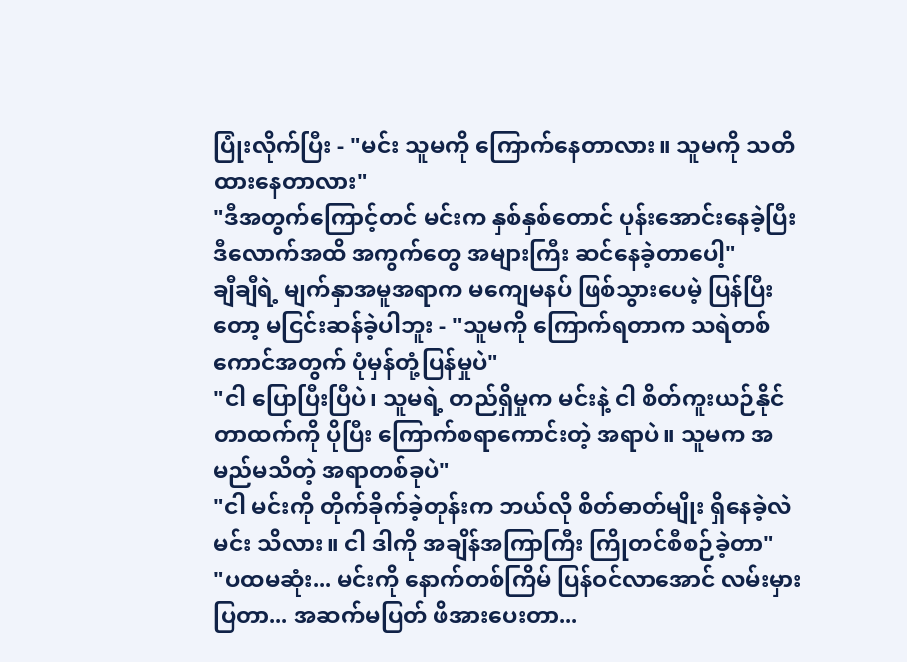ပြုံးလိုက်ပြီး - "မင်း သူမကို ကြောက်နေတာလား။ သူမကို သတိထားနေတာလား"
"ဒီအတွက်ကြောင့်တင် မင်းက နှစ်နှစ်တောင် ပုန်းအောင်းနေခဲ့ပြီး ဒီလောက်အထိ အကွက်တွေ အများကြီး ဆင်နေခဲ့တာပေါ့"
ချီချီရဲ့ မျက်နှာအမူအရာက မကျေမနပ် ဖြစ်သွားပေမဲ့ ပြန်ပြီးတော့ မငြင်းဆန်ခဲ့ပါဘူး - "သူမကို ကြောက်ရတာက သရဲတစ်ကောင်အတွက် ပုံမှန်တုံ့ပြန်မှုပဲ"
"ငါ ပြောပြီးပြီပဲ၊ သူမရဲ့ တည်ရှိမှုက မင်းနဲ့ ငါ စိတ်ကူးယဉ်နိုင်တာထက်ကို ပိုပြီး ကြောက်စရာကောင်းတဲ့ အရာပဲ။ သူမက အမည်မသိတဲ့ အရာတစ်ခုပဲ"
"ငါ မင်းကို တိုက်ခိုက်ခဲ့တုန်းက ဘယ်လို စိတ်ဓာတ်မျိုး ရှိနေခဲ့လဲ မင်း သိလား။ ငါ ဒါကို အချိန်အကြာကြီး ကြိုတင်စီစဉ်ခဲ့တာ"
"ပထမဆုံး... မင်းကို နောက်တစ်ကြိမ် ပြန်ဝင်လာအောင် လမ်းမှားပြတာ... အဆက်မပြတ် ဖိအားပေးတာ...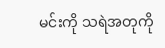မင်းကို သရဲအတုကို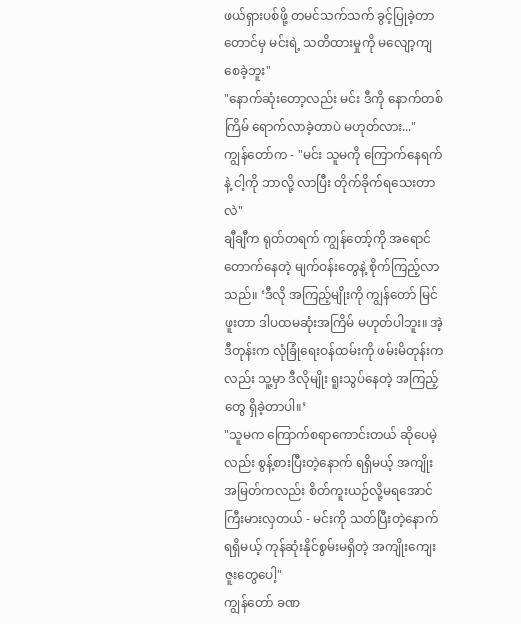ဖယ်ရှားပစ်ဖို့ တမင်သက်သက် ခွင့်ပြုခဲ့တာတောင်မှ မင်းရဲ့ သတိထားမှုကို မလျော့ကျစေခဲ့ဘူး"
"နောက်ဆုံးတော့လည်း မင်း ဒီကို နောက်တစ်ကြိမ် ရောက်လာခဲ့တာပဲ မဟုတ်လား..."
ကျွန်တော်က - "မင်း သူမကို ကြောက်နေရက်နဲ့ ငါ့ကို ဘာလို့ လာပြီး တိုက်ခိုက်ရသေးတာလဲ"
ချီချီက ရုတ်တရက် ကျွန်တော့်ကို အရောင်တောက်နေတဲ့ မျက်ဝန်းတွေနဲ့ စိုက်ကြည့်လာသည်။ ‘ဒီလို အကြည့်မျိုးကို ကျွန်တော် မြင်ဖူးတာ ဒါပထမဆုံးအကြိမ် မဟုတ်ပါဘူး။ အဲ့ဒီတုန်းက လုံခြုံရေးဝန်ထမ်းကို ဖမ်းမိတုန်းကလည်း သူ့မှာ ဒီလိုမျိုး ရူးသွပ်နေတဲ့ အကြည့်တွေ ရှိခဲ့တာပါ။’
"သူမက ကြောက်စရာကောင်းတယ် ဆိုပေမဲ့လည်း စွန့်စားပြီးတဲ့နောက် ရရှိမယ့် အကျိုးအမြတ်ကလည်း စိတ်ကူးယဉ်လို့မရအောင် ကြီးမားလှတယ် - မင်းကို သတ်ပြီးတဲ့နောက် ရရှိမယ့် ကုန်ဆုံးနိုင်စွမ်းမရှိတဲ့ အကျိုးကျေးဇူးတွေပေါ့"
ကျွန်တော် ခဏ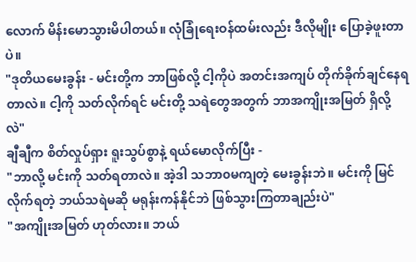လောက် မိန်းမောသွားမိပါတယ်။ လုံခြုံရေးဝန်ထမ်းလည်း ဒီလိုမျိုး ပြောခဲ့ဖူးတာပဲ။
"ဒုတိယမေးခွန်း - မင်းတို့က ဘာဖြစ်လို့ ငါ့ကိုပဲ အတင်းအကျပ် တိုက်ခိုက်ချင်နေရတာလဲ။ ငါ့ကို သတ်လိုက်ရင် မင်းတို့ သရဲတွေအတွက် ဘာအကျိုးအမြတ် ရှိလို့လဲ"
ချီချီက စိတ်လှုပ်ရှား ရူးသွပ်စွာနဲ့ ရယ်မောလိုက်ပြီး -
"ဘာလို့ မင်းကို သတ်ရတာလဲ။ အဲ့ဒါ သဘာ၀မကျတဲ့ မေးခွန်းဘဲ။ မင်းကို မြင်လိုက်ရတဲ့ ဘယ်သရဲမဆို မရုန်းကန်နိုင်ဘဲ ဖြစ်သွားကြတာချည်းပဲ"
"အကျိုးအမြတ် ဟုတ်လား။ ဘယ်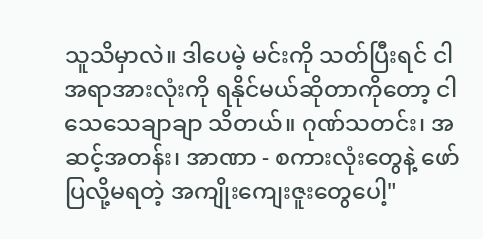သူသိမှာလဲ။ ဒါပေမဲ့ မင်းကို သတ်ပြီးရင် ငါ အရာအားလုံးကို ရနိုင်မယ်ဆိုတာကိုတော့ ငါ သေသေချာချာ သိတယ်။ ဂုဏ်သတင်း၊ အဆင့်အတန်း၊ အာဏာ - စကားလုံးတွေနဲ့ ဖော်ပြလို့မရတဲ့ အကျိုးကျေးဇူးတွေပေါ့"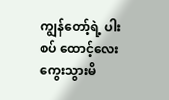ကျွန်တော့်ရဲ့ ပါးစပ် ထောင့်လေး ကွေးသွားမိ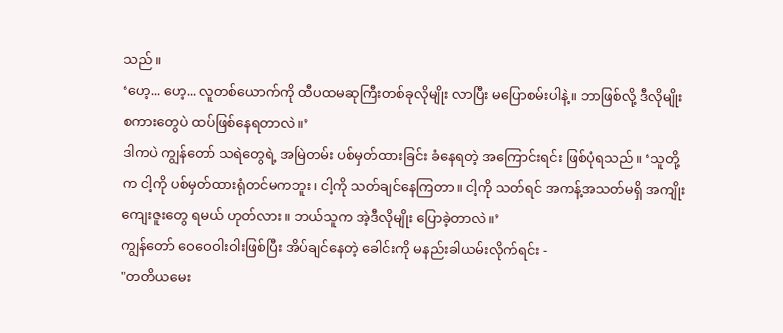သည်။
‘ဟေ့... ဟေ့... လူတစ်ယောက်ကို ထီပထမဆုကြီးတစ်ခုလိုမျိုး လာပြီး မပြောစမ်းပါနဲ့။ ဘာဖြစ်လို့ ဒီလိုမျိုး စကားတွေပဲ ထပ်ဖြစ်နေရတာလဲ။’
ဒါကပဲ ကျွန်တော် သရဲတွေရဲ့ အမြဲတမ်း ပစ်မှတ်ထားခြင်း ခံနေရတဲ့ အကြောင်းရင်း ဖြစ်ပုံရသည်။ ‘သူတို့က ငါ့ကို ပစ်မှတ်ထားရုံတင်မကဘူး၊ ငါ့ကို သတ်ချင်နေကြတာ။ ငါ့ကို သတ်ရင် အကန့်အသတ်မရှိ အကျိုးကျေးဇူးတွေ ရမယ် ဟုတ်လား။ ဘယ်သူက အဲ့ဒီလိုမျိုး ပြောခဲ့တာလဲ။’
ကျွန်တော် ဝေဝေဝါးဝါးဖြစ်ပြီး အိပ်ချင်နေတဲ့ ခေါင်းကို မနည်းခါယမ်းလိုက်ရင်း -
"တတိယမေး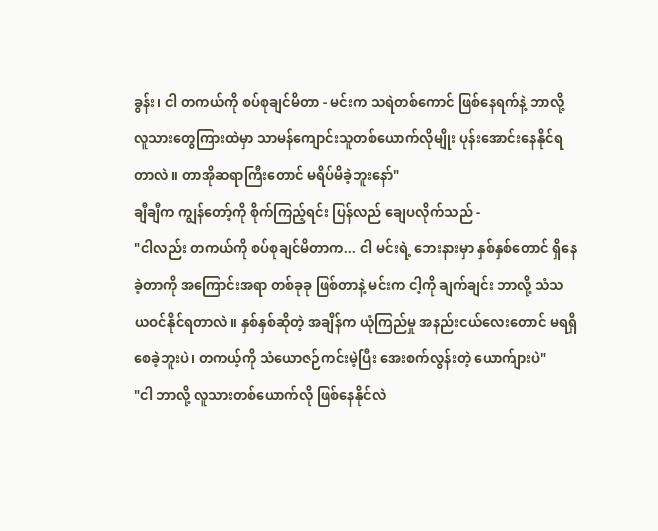ခွန်း၊ ငါ တကယ်ကို စပ်စုချင်မိတာ - မင်းက သရဲတစ်ကောင် ဖြစ်နေရက်နဲ့ ဘာလို့ လူသားတွေကြားထဲမှာ သာမန်ကျောင်းသူတစ်ယောက်လိုမျိုး ပုန်းအောင်းနေနိုင်ရတာလဲ။ တာအိုဆရာကြီးတောင် မရိပ်မိခဲ့ဘူးနော်"
ချီချီက ကျွန်တော့်ကို စိုက်ကြည့်ရင်း ပြန်လည် ချေပလိုက်သည် -
"ငါလည်း တကယ်ကို စပ်စုချင်မိတာက... ငါ မင်းရဲ့ ဘေးနားမှာ နှစ်နှစ်တောင် ရှိနေခဲ့တာကို အကြောင်းအရာ တစ်ခုခု ဖြစ်တာနဲ့ မင်းက ငါ့ကို ချက်ချင်း ဘာလို့ သံသယဝင်နိုင်ရတာလဲ။ နှစ်နှစ်ဆိုတဲ့ အချိန်က ယုံကြည်မှု အနည်းငယ်လေးတောင် မရရှိစေခဲ့ဘူးပဲ၊ တကယ့်ကို သံယောဇဉ်ကင်းမဲ့ပြီး အေးစက်လွန်းတဲ့ ယောက်ျားပဲ"
"ငါ ဘာလို့ လူသားတစ်ယောက်လို ဖြစ်နေနိုင်လဲ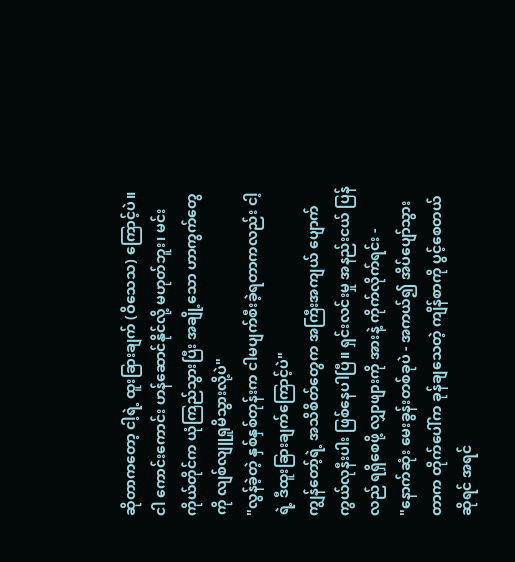ဆိုတာကတော့ ငါ့ရဲ့ ထူးခြားချက် (ဝိသေသ) ကြောင့်ပဲ။ ငါ ကောင်းကောင်း ဟန်ဆောင်နိုင်လို့ မဟုတ်ဘူး၊ မင်းကိုယ်တိုင်က ယုံကြည်သွားပြီး အချို့သော ဟာကွက်တွေကို လျစ်လျူရှုမိသွားလို့ပဲ"
"လွန်ခဲ့တဲ့ နှစ်နှစ်တုန်းက ငါမပျက်စီးခဲ့ရတာကလည်း ငါ့ရဲ့ ဒီထူးခြားချက်ကြောင့်ပဲ"
ကျွန်တော့်ရဲ့ အသိစိတ်တွေက အကြီးအကျယ် ပျောက်ကွယ်လုနီးပါး ဖြစ်နေပါပြီ။ ရှင်းလင်းမှု အနည်းငယ် ပြန်လည် ရရှိစေဖို့ လျှာဖျားကို အားနဲ့ ကိုက်လိုက်ရင်း -
"နောက်ဆုံး မေးခွန်းတစ်ခုပဲ - အကယ်၍ အိပ်ပျော်သွားတာက တိုက်ပေါ်က ခုန်ချသေတဲ့ ကျိန်စာကို ပွင့်စေတယ်ဆိုရင် အရင်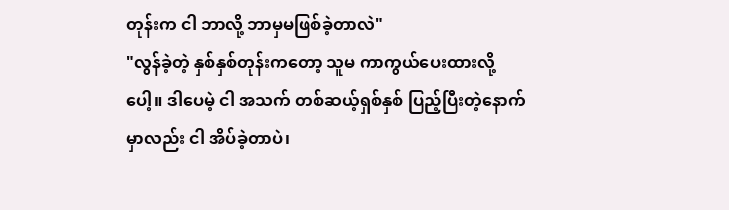တုန်းက ငါ ဘာလို့ ဘာမှမဖြစ်ခဲ့တာလဲ"
"လွန်ခဲ့တဲ့ နှစ်နှစ်တုန်းကတော့ သူမ ကာကွယ်ပေးထားလို့ပေါ့။ ဒါပေမဲ့ ငါ အသက် တစ်ဆယ့်ရှစ်နှစ် ပြည့်ပြီးတဲ့နောက်မှာလည်း ငါ အိပ်ခဲ့တာပဲ၊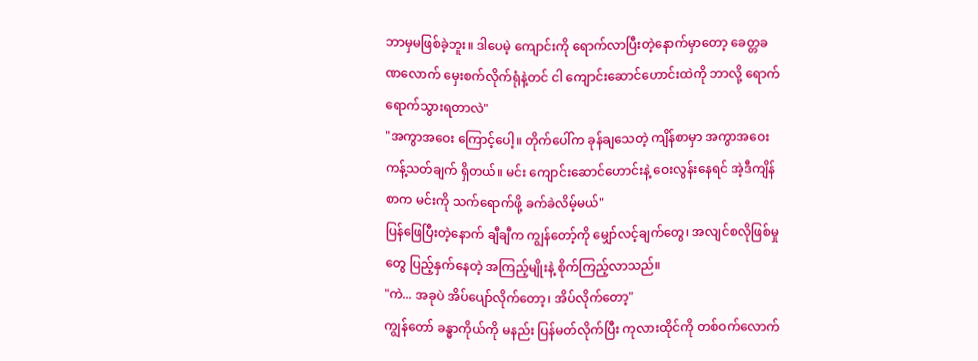ဘာမှမဖြစ်ခဲ့ဘူး။ ဒါပေမဲ့ ကျောင်းကို ရောက်လာပြီးတဲ့နောက်မှာတော့ ခေတ္တခဏလောက် မှေးစက်လိုက်ရုံနဲ့တင် ငါ ကျောင်းဆောင်ဟောင်းထဲကို ဘာလို့ ရောက်ရောက်သွားရတာလဲ"
"အကွာအဝေး ကြောင့်ပေါ့။ တိုက်ပေါ်က ခုန်ချသေတဲ့ ကျိန်စာမှာ အကွာအဝေး ကန့်သတ်ချက် ရှိတယ်။ မင်း ကျောင်းဆောင်ဟောင်းနဲ့ ဝေးလွန်းနေရင် အဲ့ဒီကျိန်စာက မင်းကို သက်ရောက်ဖို့ ခက်ခဲလိမ့်မယ်"
ပြန်ဖြေပြီးတဲ့နောက် ချီချီက ကျွန်တော့်ကို မျှော်လင့်ချက်တွေ၊ အလျင်စလိုဖြစ်မှုတွေ ပြည့်နှက်နေတဲ့ အကြည့်မျိုးနဲ့ စိုက်ကြည့်လာသည်။
"ကဲ... အခုပဲ အိပ်ပျော်လိုက်တော့၊ အိပ်လိုက်တော့"
ကျွန်တော် ခန္ဓာကိုယ်ကို မနည်း ပြန်မတ်လိုက်ပြီး ကုလားထိုင်ကို တစ်ဝက်လောက်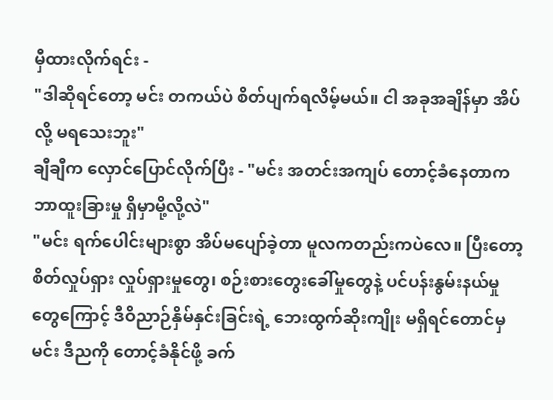မှီထားလိုက်ရင်း -
"ဒါဆိုရင်တော့ မင်း တကယ်ပဲ စိတ်ပျက်ရလိမ့်မယ်။ ငါ အခုအချိန်မှာ အိပ်လို့ မရသေးဘူး"
ချီချီက လှောင်ပြောင်လိုက်ပြီး - "မင်း အတင်းအကျပ် တောင့်ခံနေတာက ဘာထူးခြားမှု ရှိမှာမို့လို့လဲ"
"မင်း ရက်ပေါင်းများစွာ အိပ်မပျော်ခဲ့တာ မူလကတည်းကပဲလေ။ ပြီးတော့ စိတ်လှုပ်ရှား လှုပ်ရှားမှုတွေ၊ စဉ်းစားတွေးခေါ်မှုတွေနဲ့ ပင်ပန်းနွမ်းနယ်မှုတွေကြောင့် ဒီဝိညာဉ်နှိမ်နှင်းခြင်းရဲ့ ဘေးထွက်ဆိုးကျိုး မရှိရင်တောင်မှ မင်း ဒီညကို တောင့်ခံနိုင်ဖို့ ခက်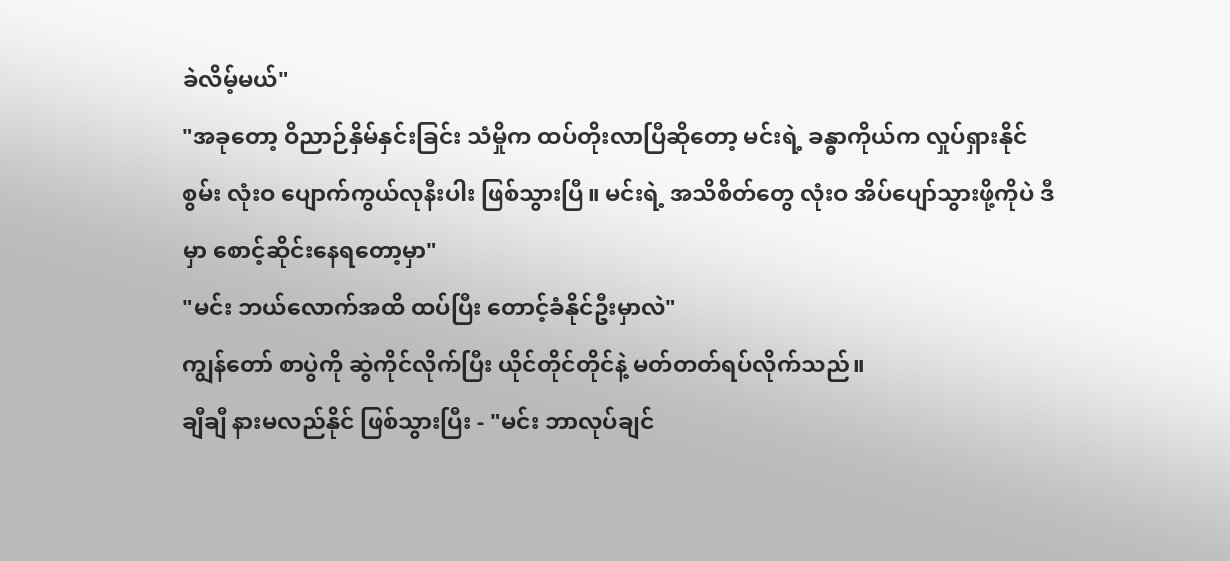ခဲလိမ့်မယ်"
"အခုတော့ ဝိညာဉ်နှိမ်နှင်းခြင်း သံမှိုက ထပ်တိုးလာပြီဆိုတော့ မင်းရဲ့ ခန္ဓာကိုယ်က လှုပ်ရှားနိုင်စွမ်း လုံးဝ ပျောက်ကွယ်လုနီးပါး ဖြစ်သွားပြီ။ မင်းရဲ့ အသိစိတ်တွေ လုံးဝ အိပ်ပျော်သွားဖို့ကိုပဲ ဒီမှာ စောင့်ဆိုင်းနေရတော့မှာ"
"မင်း ဘယ်လောက်အထိ ထပ်ပြီး တောင့်ခံနိုင်ဦးမှာလဲ"
ကျွန်တော် စာပွဲကို ဆွဲကိုင်လိုက်ပြီး ယိုင်တိုင်တိုင်နဲ့ မတ်တတ်ရပ်လိုက်သည်။
ချီချီ နားမလည်နိုင် ဖြစ်သွားပြီး - "မင်း ဘာလုပ်ချင်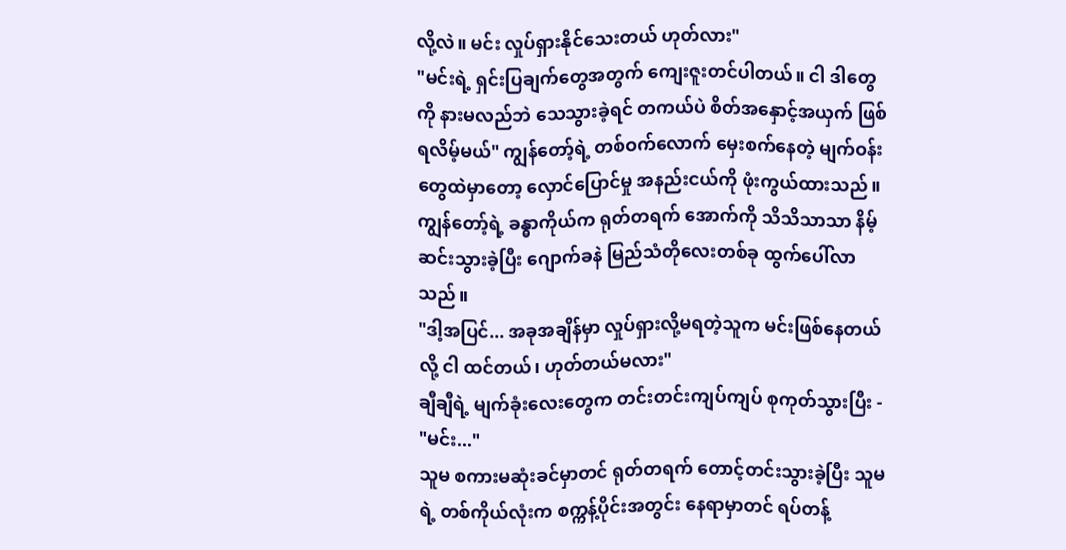လို့လဲ။ မင်း လှုပ်ရှားနိုင်သေးတယ် ဟုတ်လား"
"မင်းရဲ့ ရှင်းပြချက်တွေအတွက် ကျေးဇူးတင်ပါတယ်။ ငါ ဒါတွေကို နားမလည်ဘဲ သေသွားခဲ့ရင် တကယ်ပဲ စိတ်အနှောင့်အယှက် ဖြစ်ရလိမ့်မယ်" ကျွန်တော့်ရဲ့ တစ်ဝက်လောက် မှေးစက်နေတဲ့ မျက်ဝန်းတွေထဲမှာတော့ လှောင်ပြောင်မှု အနည်းငယ်ကို ဖုံးကွယ်ထားသည်။
ကျွန်တော့်ရဲ့ ခန္ဓာကိုယ်က ရုတ်တရက် အောက်ကို သိသိသာသာ နိမ့်ဆင်းသွားခဲ့ပြီး ဂျောက်ခနဲ မြည်သံတိုလေးတစ်ခု ထွက်ပေါ်လာသည်။
"ဒါ့အပြင်... အခုအချိန်မှာ လှုပ်ရှားလို့မရတဲ့သူက မင်းဖြစ်နေတယ်လို့ ငါ ထင်တယ်၊ ဟုတ်တယ်မလား"
ချီချီရဲ့ မျက်ခုံးလေးတွေက တင်းတင်းကျပ်ကျပ် စုကုတ်သွားပြီး - "မင်း..."
သူမ စကားမဆုံးခင်မှာတင် ရုတ်တရက် တောင့်တင်းသွားခဲ့ပြီး သူမရဲ့ တစ်ကိုယ်လုံးက စက္ကန့်ပိုင်းအတွင်း နေရာမှာတင် ရပ်တန့်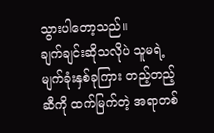သွားပါတော့သည်။
ချက်ချင်းဆိုသလိုပဲ သူမရဲ့ မျက်ခုံးနှစ်ခုကြား တည့်တည့်ဆီကို ထက်မြက်တဲ့ အရာတစ်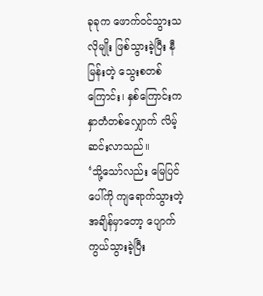ခုခုက ဖောက်ဝင်သွားသလိုမျိုး ဖြစ်သွားခဲ့ပြီး နီမြန်းတဲ့ သွေးစတစ်ကြောင်း၊ နှစ်ကြောင်းက နှာတံတစ်လျှောက် လိမ့်ဆင်းလာသည်။
‘သို့သော်လည်း မြေပြင်ပေါ်ကို ကျရောက်သွားတဲ့ အချိန်မှာတော့ ပျောက်ကွယ်သွားခဲ့ပြီး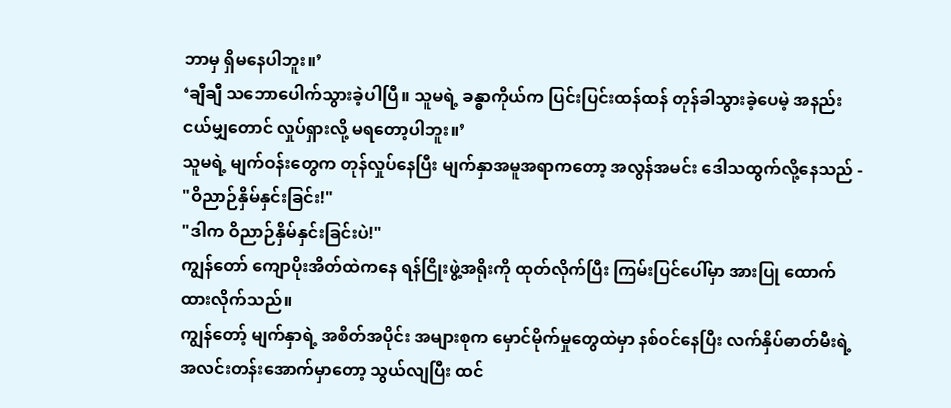ဘာမှ ရှိမနေပါဘူး။’
‘ချီချီ သဘောပေါက်သွားခဲ့ပါပြီ။ သူမရဲ့ ခန္ဓာကိုယ်က ပြင်းပြင်းထန်ထန် တုန်ခါသွားခဲ့ပေမဲ့ အနည်းငယ်မျှတောင် လှုပ်ရှားလို့ မရတော့ပါဘူး။’
သူမရဲ့ မျက်ဝန်းတွေက တုန်လှုပ်နေပြီး မျက်နှာအမူအရာကတော့ အလွန်အမင်း ဒေါသထွက်လို့နေသည် - "ဝိညာဉ်နှိမ်နှင်းခြင်း!"
"ဒါက ဝိညာဉ်နှိမ်နှင်းခြင်းပဲ!"
ကျွန်တော် ကျောပိုးအိတ်ထဲကနေ ရန်ငြိုးဖွဲ့အရိုးကို ထုတ်လိုက်ပြီး ကြမ်းပြင်ပေါ်မှာ အားပြု ထောက်ထားလိုက်သည်။
ကျွန်တော့် မျက်နှာရဲ့ အစိတ်အပိုင်း အများစုက မှောင်မိုက်မှုတွေထဲမှာ နစ်ဝင်နေပြီး လက်နှိပ်ဓာတ်မီးရဲ့ အလင်းတန်းအောက်မှာတော့ သွယ်လျပြီး ထင်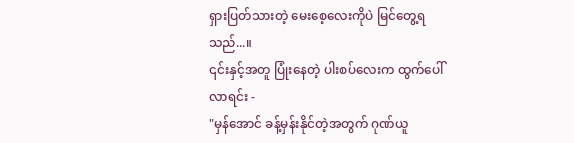ရှားပြတ်သားတဲ့ မေးစေ့လေးကိုပဲ မြင်တွေ့ရသည်...။
၎င်းနှင့်အတူ ပြုံးနေတဲ့ ပါးစပ်လေးက ထွက်ပေါ်လာရင်း -
"မှန်အောင် ခန့်မှန်းနိုင်တဲ့အတွက် ဂုဏ်ယူ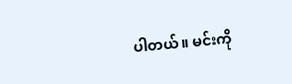ပါတယ်။ မင်းကို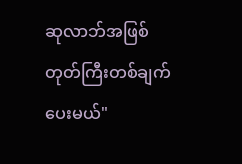ဆုလာဘ်အဖြစ် တုတ်ကြီးတစ်ချက် ပေးမယ်"